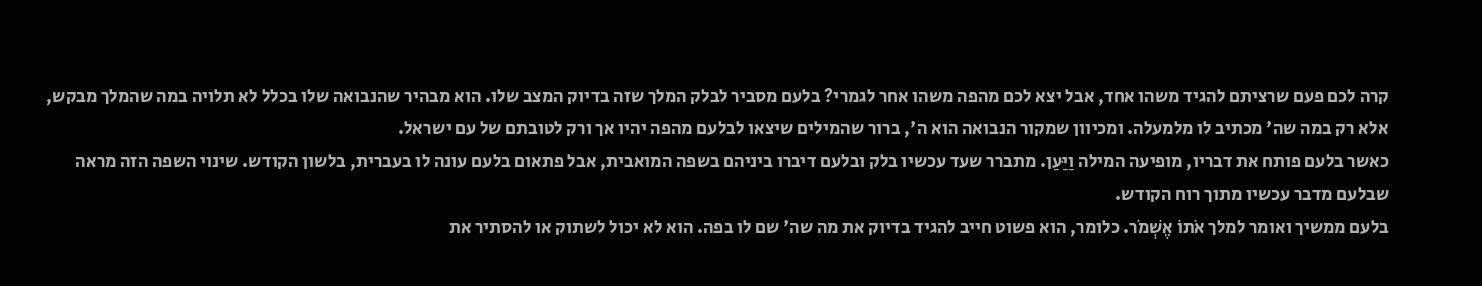קרה לכם פעם שרציתם להגיד משהו אחד, אבל יצא לכם מהפה משהו אחר לגמרי? בלעם מסביר לבלק המלך שזה בדיוק המצב שלו. הוא מבהיר שהנבואה שלו בכלל לא תלויה במה שהמלך מבקש, אלא רק במה שה' מכתיב לו מלמעלה. ומכיוון שמקור הנבואה הוא ה', ברור שהמילים שיצאו לבלעם מהפה יהיו אך ורק לטובתם של עם ישראל.
כאשר בלעם פותח את דבריו, מופיעה המילה וַיַּעַן. מתברר שעד עכשיו בלק ובלעם דיברו ביניהם בשפה המואבית, אבל פתאום בלעם עונה לו בעברית, בלשון הקודש. שינוי השפה הזה מראה שבלעם מדבר עכשיו מתוך רוח הקודש.
בלעם ממשיך ואומר למלך אֹתוֹ אֶשְׁמֹר. כלומר, הוא פשוט חייב להגיד בדיוק את מה שה' שם לו בפה. הוא לא יכול לשתוק או להסתיר את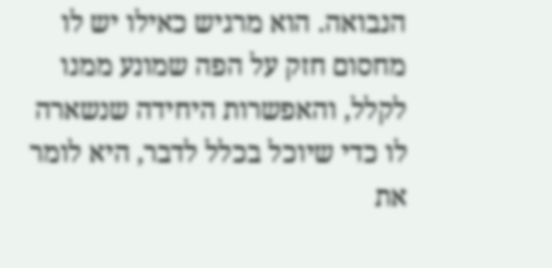הנבואה. הוא מרגיש כאילו יש לו מחסום חזק על הפה שמונע ממנו לקלל, והאפשרות היחידה שנשארה לו כדי שיוכל בכלל לדבר, היא לומר את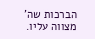הברכות שה' מצווה עליו.